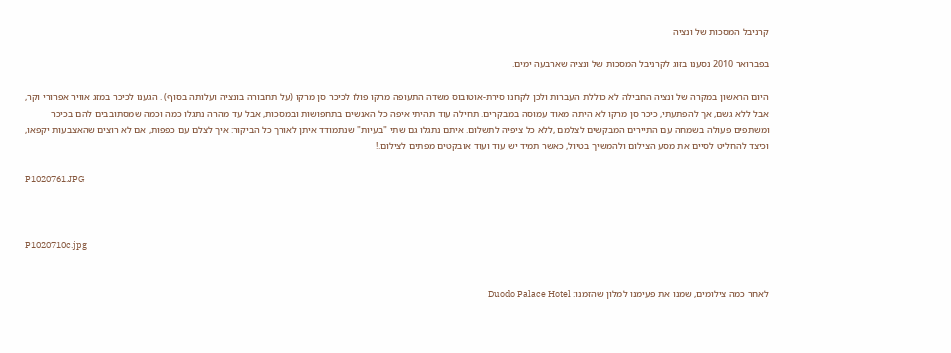קרניבל המסכות של ונציה

בפברואר 2010 נסענו בזוג לקרניבל המסכות של ונציה שארבעה ימים.

היום הראשון במקרה של ונציה החבילה לא כוללת העברות ולכן לקחנו סירת-אוטובוס משדה התעופה מרקו פולו לכיכר סן מרקו (על תחבורה בונציה ועלותה בסוף) . הגענו לכיכר במזג אוויר אפרורי וקר, אבל ללא גשם, אך להפתעתי, כיכר סן מרקו לא היתה מאוד עמוסה במבקרים. תחילה עוד תהיתי איפה כל האנשים בתחפושות ובמסכות, אבל עד מהרה נתגלו כמה וכמה שמסתובבים להם בכיכר ומשתפים פעולה בשמחה עם התיירים המבקשים לצלמם ,ללא כל ציפיה לתשלום. איתם נתגלו גם שתי "בעיות" שנתמודד איתן לאורך כל הביקור: איך לצלם עם כפפות, אם לא רוצים שהאצבעות יקפאו, וכיצד להחליט לסיים את מסע הצילום ולהמשיך בטיול, כאשר תמיד יש עוד ועוד אובקטים מפתים לצילום.!

P1020761.JPG



P1020710c.jpg


לאחר כמה צילומים, שמנו את פעימנו למלון שהזמנו: Duodo Palace Hotel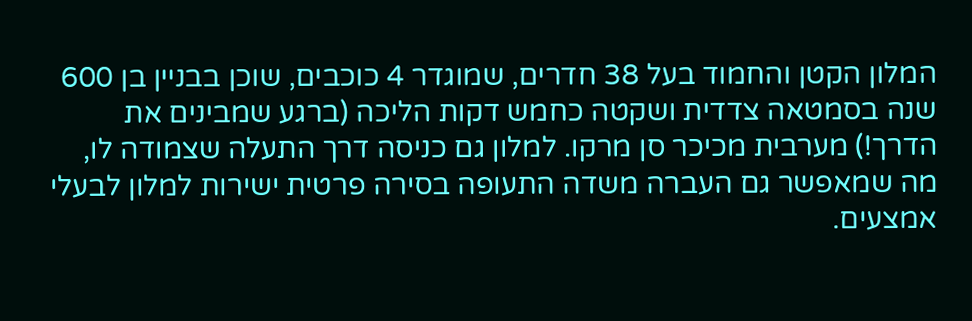המלון הקטן והחמוד בעל 38 חדרים, שמוגדר 4 כוכבים, שוכן בבניין בן 600 שנה בסמטאה צדדית ושקטה כחמש דקות הליכה (ברגע שמבינים את הדרך!) מערבית מכיכר סן מרקו. למלון גם כניסה דרך התעלה שצמודה לו, מה שמאפשר גם העברה משדה התעופה בסירה פרטית ישירות למלון לבעלי אמצעים.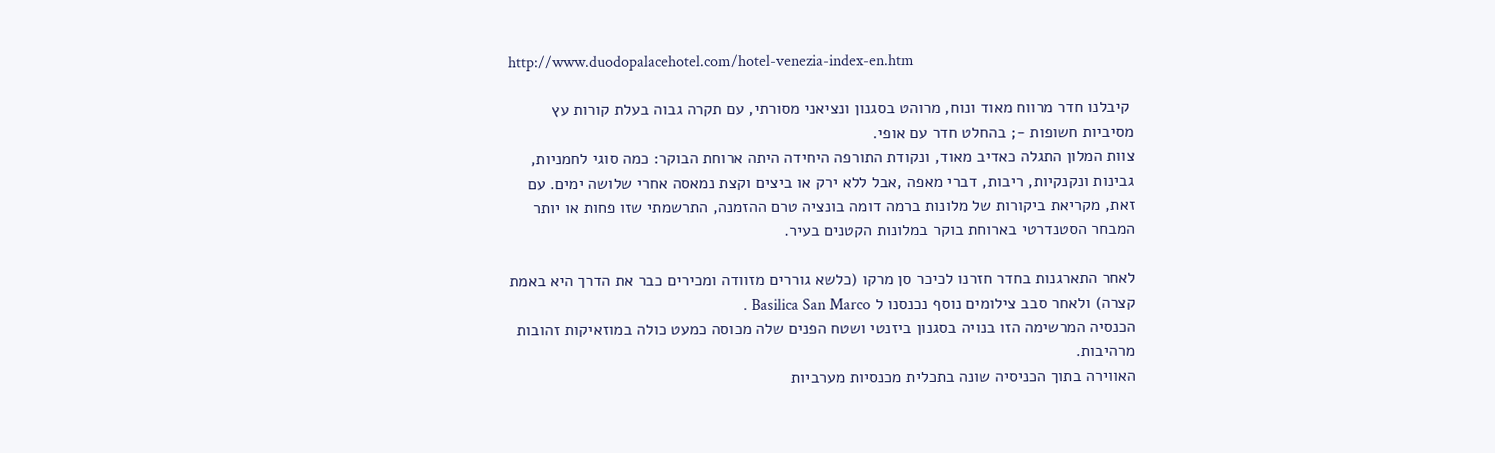http://www.duodopalacehotel.com/hotel-venezia-index-en.htm

 קיבלנו חדר מרווח מאוד ונוח, מרוהט בסגנון ונציאני מסורתי, עם תקרה גבוה בעלת קורות עץ מסיביות חשופות -; בהחלט חדר עם אופי.
צוות המלון התגלה כאדיב מאוד, ונקודת התורפה היחידה היתה ארוחת הבוקר: כמה סוגי לחמניות, גבינות ונקנקיות, ריבות, דברי מאפה ,אבל ללא ירק או ביצים וקצת נמאסה אחרי שלושה ימים. עם זאת, מקריאת ביקורות של מלונות ברמה דומה בונציה טרם ההזמנה, התרשמתי שזו פחות או יותר המבחר הסטנדרטי בארוחת בוקר במלונות הקטנים בעיר.

לאחר התארגנות בחדר חזרנו לכיכר סן מרקו (כלשא גוררים מזוודה ומכירים כבר את הדרך היא באמת קצרה) ולאחר סבב צילומים נוסף נכנסנו ל Basilica San Marco .
הכנסיה המרשימה הזו בנויה בסגנון ביזנטי ושטח הפנים שלה מכוסה כמעט כולה במוזאיקות זהובות מרהיבות.
האווירה בתוך הכניסיה שונה בתכלית מכנסיות מערביות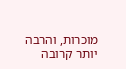מוכרות, והרבה יותר קרובה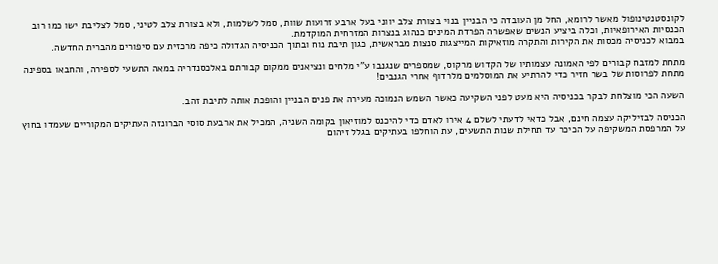לקונסטנטינופול מאשר לרומא, החל מן העובדה כי הבניין בנוי בצורת צלב יווני בעל ארבע זרועות שוות, סמל לשלמות, ולא בצורת צלב לטיני, סמל לצליבת ישו כמו רוב הכנסיות האירופאיות, וכלה ביציע הנשים שאפשרה הפרדת המינים כנהוג בנצרות המזרחית המוקדמת.
במבוא לכניסיה מכסות את הקירות והתקרה מוזאיקות המייצגות סנצות מבראשית, כגון תיבת נוח ובתוך הכניסיה הגדולה כיפה מרכזית עם סיפורים מהברית החדשה.

מתחת למזבח קבורים לפי האמונה עצמותיו של הקדוש מרקוס, שמספרים שנגנבו ע"י מלחים ונציאנים ממקום קבורתם באלכסנדריה במאה התשעי לספירה, והחבאו בספינה מתחת לפרוסות של בשר חזיר כדי להרתיע את המוסלמים מלרדוף אחרי הגנבים!

השעה הכי מוצלחת לבקר בכניסיה היא מעט לפני השקיעה כאשר השמש הנמוכה מעירה את פנים הבניין והופכת אותה לתיבת זהב.

הכניסה לבזיליקה עצמה חינם, אבל כדאי לדעתי לשלם 4 אירו לאדם כדי להיכנס למוזיאון בקומה השניה, המכיל את ארבעת סוסי הברונזה העתיקים המקוריים שעמדו בחוץ על המרפסת המשקיפה על הכיכר עד תחילת שנות התשעים, עת הוחלפו בעתיקים בגלל זיהום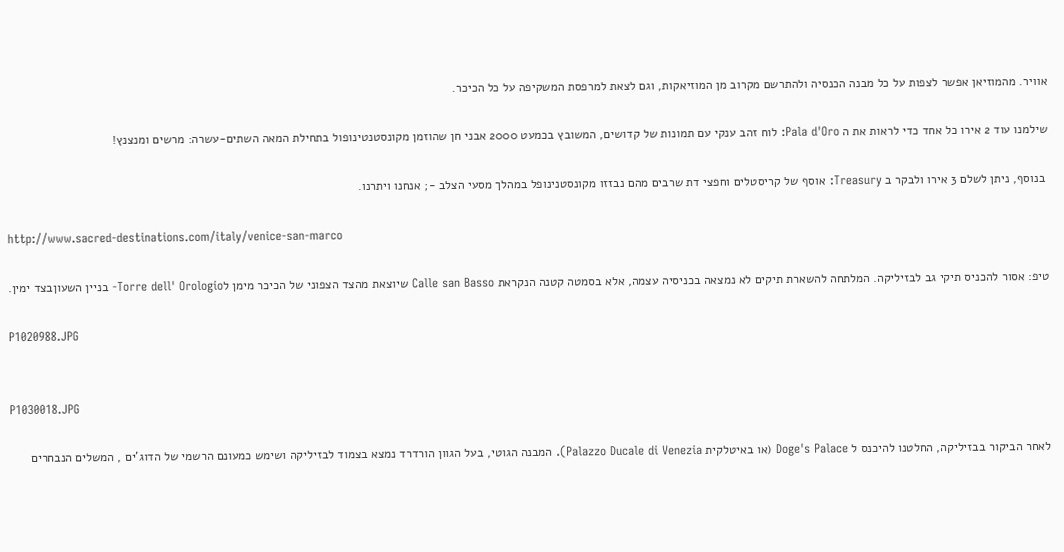אוויר. מהמוזיאן אפשר לצפות על כל מבנה הכנסיה ולהתרשם מקרוב מן המוזיאקות, וגם לצאת למרפסת המשקיפה על כל הכיכר.

שילמנו עוד 2 אירו כל אחד כדי לראות את ה Pala d'Oro: לוח זהב ענקי עם תמונות של קדושים, המשובץ בכמעט 2000 אבני חן שהוזמן מקונסטנטינופול בתחילת המאה השתים-עשרה: מרשים ומנצנץ!

 בנוסף, ניתן לשלם 3 אירו ולבקר ב Treasury: אוסף של קריסטלים וחפצי דת שרבים מהם נבזזו מקונסטנינופל במהלך מסעי הצלב -; אנחנו ויתרנו.

http://www.sacred-destinations.com/italy/venice-san-marco

טיפ: אסור להכניס תיקי גב לבזיליקה. המלתחה להשארת תיקים לא נמצאה בכניסיה עצמה, אלא בסמטה קטנה הנקראת Calle san Basso שיוצאת מהצד הצפוני של הכיכר מימן לTorre dell' Orologio- בניין השעוןבצד ימין.

P1020988.JPG


P1030018.JPG

לאחר הביקור בבזיליקה, החלטנו להיכנס ל Doge's Palace (או באיטלקית Palazzo Ducale di Venezia). המבנה הגוטי, בעל הגוון הורדרד נמצא בצמוד לבזיליקה ושימש כמעונם הרשמי של הדוג'ים , המשלים הנבחרים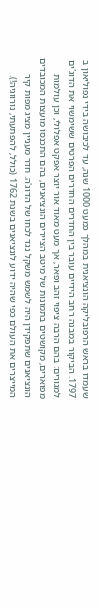שעמדו בראש הרפובליקה הונציאנית במהלך כמעט 1000 שנה, עד לכיבושה בידי נפוליאון ב 1797. הביקור במבנה רחב הידיים עובר בין החדרים החדרים הפרטים ששימשוי את הדוג'ים למגורים: בהם הרבה ציפוי זהב ופאר, אך מעט מאוד אור יוצר אפקט אפלולי, וכן עולמות מפוארים, מקושטים בתמונות של מיטב הציירים הונציאנים, בהם התכנסו מועצות המכובדים הונציאנים שתפקידן היה לשמש משקל נגד לכחו של הדוג'ה. חדר מעניין מציג מפות קיר המייצרים את העולם כפי שהיה ידוע לונציאנים בשנת 1762 (כולל, להפתעתי, נורווגיה!).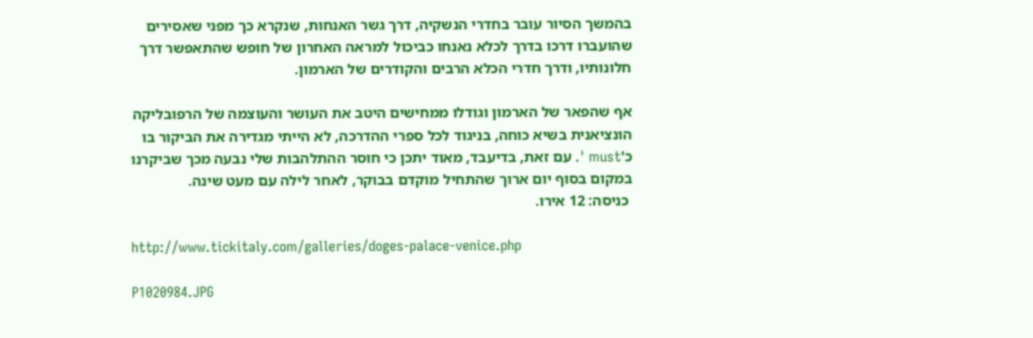בהמשך הסיור עובר בחדרי הנשקיה, דרך גשר האנחות, שנקרא כך מפני שאסירים שהועברו דרכו בדרך לכלא נאנחו כביכול למראה האחרון של חופש שהתאפשר דרך חלונותיו, ודרך חדרי הכלא הרבים והקודרים של הארמון.

אף שהפאר של הארמון וגודלו ממחישים היטב את העושר והעוצמה של הרפובליקה הונציאנית בשיא כוחה, בניגוד לכל ספרי ההדרכה, לא הייתי מגדירה את הביקור בו כ'must '. עם זאת, בדיעבד, מאוד יתכן כי חוסר ההתלהבות שלי נבעה מכך שביקרנו במקום בסוף יום ארוך שהתחיל מוקדם בבוקר, לאחר לילה עם מעט שינה.
 כניסה: 12 אירו.

http://www.tickitaly.com/galleries/doges-palace-venice.php

P1020984.JPG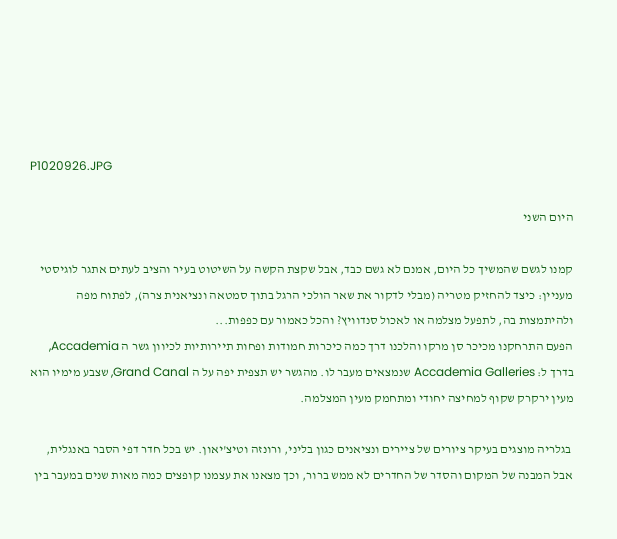P1020926.JPG

היום השני

קמנו לגשם שהמשיך כל היום, אמנם לא גשם כבד, אבל שקצת הקשה על השיטוט בעיר והציב לעתים אתגר לוגיסטי מעניין: כיצד להחזיק מטריה (מבלי לדקור את שאר הולכי הרגל בתוך סמטאה ונציאנית צרה), לפתוח מפה ולהיתמצות בה, לתפעל מצלמה או לאכול סנדוויץ? והכל כאמור עם כפפות...
הפעם התרחקנו מכיכר סן מרקו והלכנו דרך כמה כיכרות חמודות ופחות תיירותיות לכיוון גשר ה Accademia, בדרך ל: Accademia Galleries שנמצאים מעבר לו. מהגשר יש תצפית יפה על ה Grand Canal, שצבע מימיו הוא מעין ירקרק שקוף למחיצה יחודי ומתחמק מעין המצלמה.

 בגלריה מוצגים בעיקר ציורים של ציירים ונציאנים כגון בליני, ורונזה וטיצ'יאון. יש בכל חדר דפי הסבר באנגלית, אבל המבנה של המקום והסדר של החדרים לא ממש ברור, וכך מצאנו את עצמנו קופצים כמה מאות שנים במעבר בין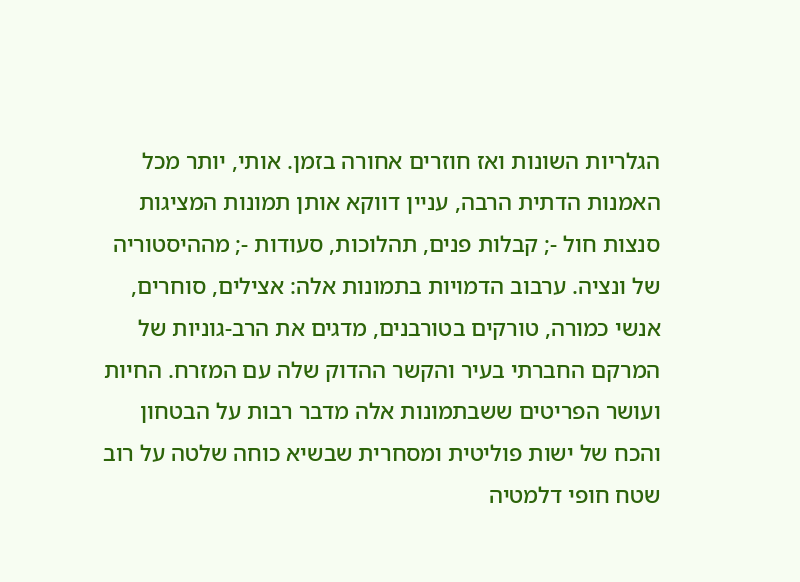הגלריות השונות ואז חוזרים אחורה בזמן. אותי, יותר מכל האמנות הדתית הרבה, עניין דווקא אותן תמונות המציגות סנצות חול -; קבלות פנים, תהלוכות, סעודות -; מההיסטוריה של ונציה. ערבוב הדמויות בתמונות אלה: אצילים, סוחרים, אנשי כמורה, טורקים בטורבנים, מדגים את הרב-גוניות של המרקם החברתי בעיר והקשר ההדוק שלה עם המזרח. החיות ועושר הפריטים ששבתמונות אלה מדבר רבות על הבטחון והכח של ישות פוליטית ומסחרית שבשיא כוחה שלטה על רוב שטח חופי דלמטיה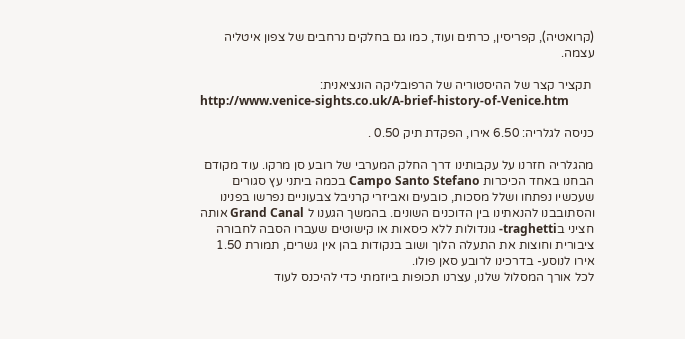(קרואטיה), קפריסין, כרתים ועוד, כמו גם בחלקים נרחבים של צפון איטליה עצמה.

 תקציר קצר של ההיסטוריה של הרפובליקה הונציאנית:
http://www.venice-sights.co.uk/A-brief-history-of-Venice.htm

כניסה לגלריה: 6.50 אירו, הפקדת תיק 0.50 .

מהגלריה חזרנו על עקבותינו דרך החלק המערבי של רובע סן מרקו. עוד מקודם הבחנו באחד הכיכרות Campo Santo Stefano בכמה ביתני עץ סגורים שעכשיו נפתחו ושלל מסכות, כובעים ואביזרי קרניבל צבעוניים נפרשו בפנינו והסתובבנו להנאתינו בין הדוכנים השונים. בהמשך הגענו ל Grand Canal אותה חציני בtraghetti- גונדולות ללא כיסאות או קישוטים שעברו הסבה לחבורה ציבורית וחוצות את התעלה הלוך ושוב בנקודות בהן אין גשרים, תמורת 1.50 אירו לנוסע- בדרכינו לרובע סאן פולו.
לכל אורך המסלול שלנו, עצרנו תכופות ביוזמתי כדי להיכנס לעוד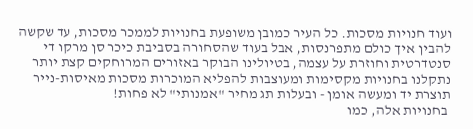ועוד חנויות מסכות. כל העיר כמובן משופעת בחנויות לממכר מסכות, עד שקשה להבין איך כולם מתפרנסות, אבל בעוד שהסחורה בסביבת כיכר סן מרקו די סנטדרטית וחוזרת על עצמה, בטיולינו הבוקר באזורים המרוחקים קצת יותר נתקלנו בחנויות מקסימות ומעוצבות להפליא המוכרות מסכות מאיסות-נייר תוצרת יד ומעשה אומן - ובעלות תג מחיר "אמנותי" לא פחות!
 בחנויות אלה, כמו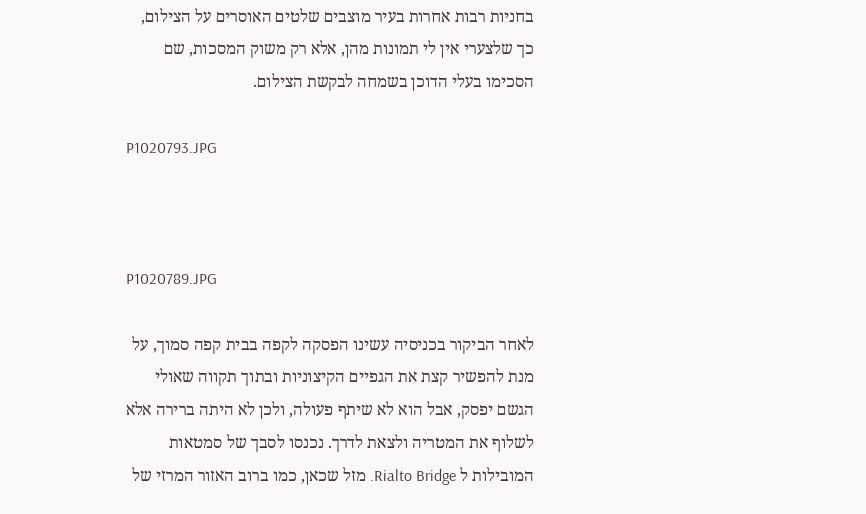בחניות רבות אחרות בעיר מוצבים שלטים האוסרים על הצילום, כך שלצערי אין לי תמונות מהן, אלא רק משוק המסכות, שם הסכימו בעלי הדוכן בשמחה לבקשת הצילום.

P1020793.JPG



P1020789.JPG

לאחר הביקור בכניסיה עשינו הפסקה לקפה בבית קפה סמוך, על מנת להפשיר קצת את הגפיים הקיצוניות ובתוך תקווה שאולי הגשם יפסק, אבל הוא לא שיתף פעולה, ולכן לא היתה ברירה אלא לשלוף את המטריה ולצאת לדרך. נכנסו לסבך של סמטאות המובילות ל Rialto Bridge. מזל שכאן, כמו ברוב האזור המרזי של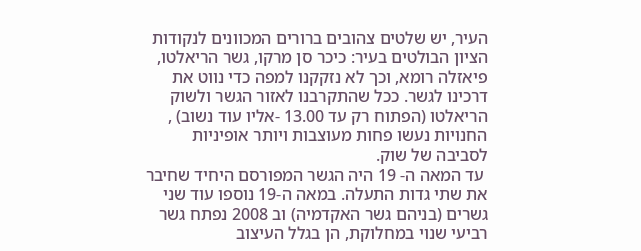העיר, יש שלטים צהובים ברורים המכוונים לנקודות הציון הבולטים בעיר: כיכר סן מרקו, גשר הריאלטו, פיאזלה רומא, וכך לא נזקקנו למפה כדי נווט את דרכינו לגשר. ככל שהתקרבנו לאזור הגשר ולשוק הריאלטו (הפתוח רק עד 13.00 -אליו עוד נשוב) , החנויות נעשו פחות מעוצבות ויותר אופיניות לסביבה של שוק.
 עד המאה ה- 19 היה הגשר המפורסם היחיד שחיבר את שתי גדות התעלה. במאה ה-19 נוספו עוד שני גשרים (בניהם גשר האקדמיה) וב 2008 נפתח גשר רביעי שנוי במחלוקת, הן בגלל העיצוב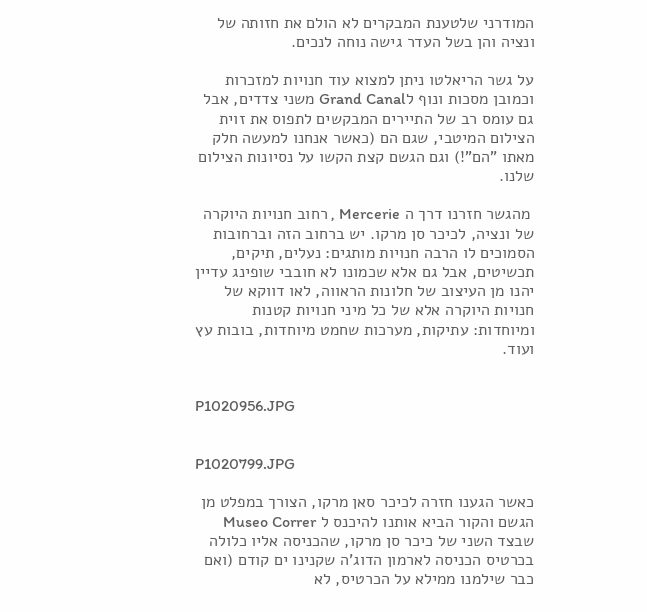המודרני שלטענת המבקרים לא הולם את חזותה של ונציה והן בשל העדר גישה נוחה לנכים.

על גשר הריאלטו ניתן למצוא עוד חנויות למזכרות וכמובן מסכות ונוף לGrand Canal משני צדדים, אבל גם עומס רב של התיירים המבקשים לתפוס את זוית הצילום המיטבי, שגם הם (כאשר אנחנו למעשה חלק מאתו "הם"!) וגם הגשם קצת הקשו על נסיונות הצילום שלנו.

 מהגשר חזרנו דרך ה Mercerie , רחוב חנויות היוקרה של ונציה, לכיכר סן מרקו. יש ברחוב הזה וברחובות הסמוכים לו הרבה חנויות מותגים: נעלים, תיקים, תכשיטים, אבל גם אלא שכמונו לא חובבי שופינג עדיין יהנו מן העיצוב של חלונות הראווה, לאו דווקא של חנויות היוקרה אלא של כל מיני חנויות קטנות ומיוחדות: עתיקות, מערכות שחמט מיוחדות, בובות עץ ועוד.


P1020956.JPG


P1020799.JPG

כאשר הגענו חזרה לכיכר סאן מרקו, הצורך במפלט מן הגשם והקור הביא אותנו להיכנס ל Museo Correr שבצד השני של כיכר סן מרקו, שהכניסה אליו כלולה בכרטיס הכניסה לארמון הדוג'ה שקנינו ים קודם (ואם כבר שילמנו ממילא על הכרטיס, לא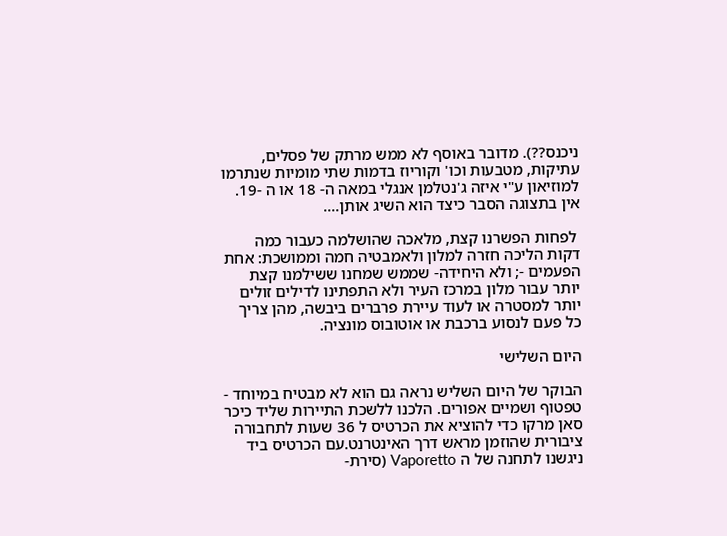ניכנס??). מדובר באוסף לא ממש מרתק של פסלים, עתיקות, מטבעות וכו' וקוריוז בדמות שתי מומיות שנתרמו למוזיאון ע"י איזה ג'נטלמן אנגלי במאה ה- 18 או ה -19. אין בתצוגה הסבר כיצד הוא השיג אותן....

 לפחות הפשרנו קצת, מלאכה שהושלמה כעבור כמה דקות הליכה חזרה למלון ולאמבטיה חמה וממושכת: אחת הפעמים -; ולא היחידה- שממש שמחנו ששילמנו קצת יותר עבור מלון במרכז העיר ולא התפתינו לדילים זולים יותר למסטרה או לעוד עיירת פרברים ביבשה, מהן צריך כל פעם לנסוע ברכבת או אוטובוס מונציה.

היום השלישי

הבוקר של היום השליש נראה גם הוא לא מבטיח במיוחד - טפטוף ושמיים אפורים. הלכנו ללשכת התיירות שליד כיכר סאן מרקו כדי להוציא את הכרטיס ל 36 שעות לתחבורה ציבורית שהוזמן מראש דרך האינטרנט.עם הכרטיס ביד ניגשנו לתחנה של ה Vaporetto (סירת-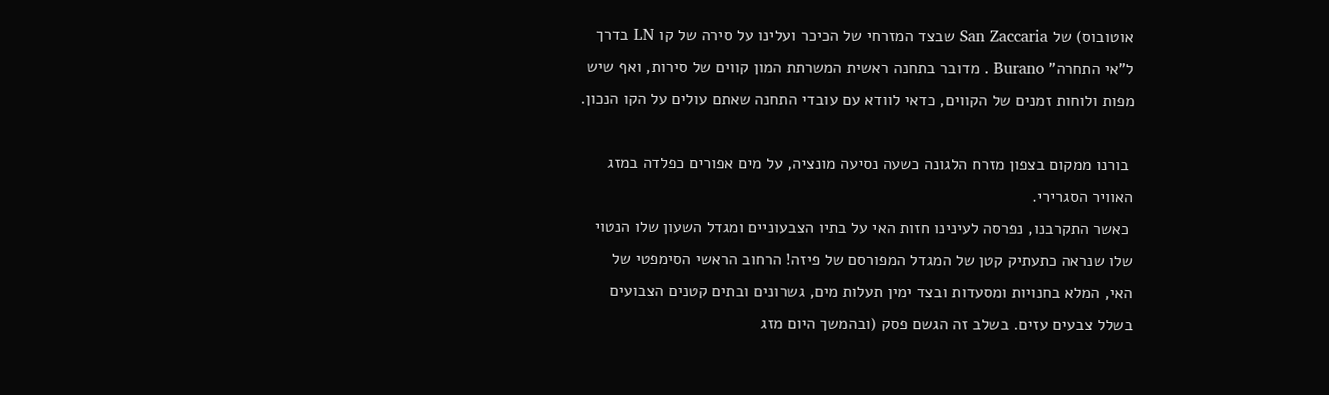אוטובוס) של San Zaccaria שבצד המזרחי של הכיכר ועלינו על סירה של קו LN בדרך ל"אי התחרה" Burano . מדובר בתחנה ראשית המשרתת המון קווים של סירות, ואף שיש מפות ולוחות זמנים של הקווים, כדאי לוודא עם עובדי התחנה שאתם עולים על הקו הנכון.

 בורנו ממקום בצפון מזרח הלגונה כשעה נסיעה מונציה, על מים אפורים כפלדה במזג האוויר הסגרירי.
 כאשר התקרבנו, נפרסה לעינינו חזות האי על בתיו הצבעוניים ומגדל השעון שלו הנטוי שלו שנראה כתעתיק קטן של המגדל המפורסם של פיזה! הרחוב הראשי הסימפטי של האי, המלא בחנויות ומסעדות ובצד ימין תעלות מים, גשרונים ובתים קטנים הצבועים בשלל צבעים עזים. בשלב זה הגשם פסק (ובהמשך היום מזג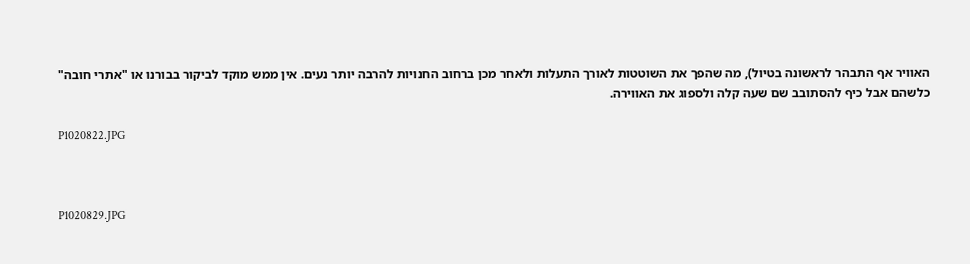האוויר אף התבהר לראשונה בטיול), מה שהפך את השוטטות לאורך התעלות ולאחר מכן ברחוב החנויות להרבה יותר נעים. אין ממש מוקד לביקור בבורנו או "אתרי חובה" כלשהם אבל כיף להסתובב שם שעה קלה ולספוג את האווירה.

P1020822.JPG



P1020829.JPG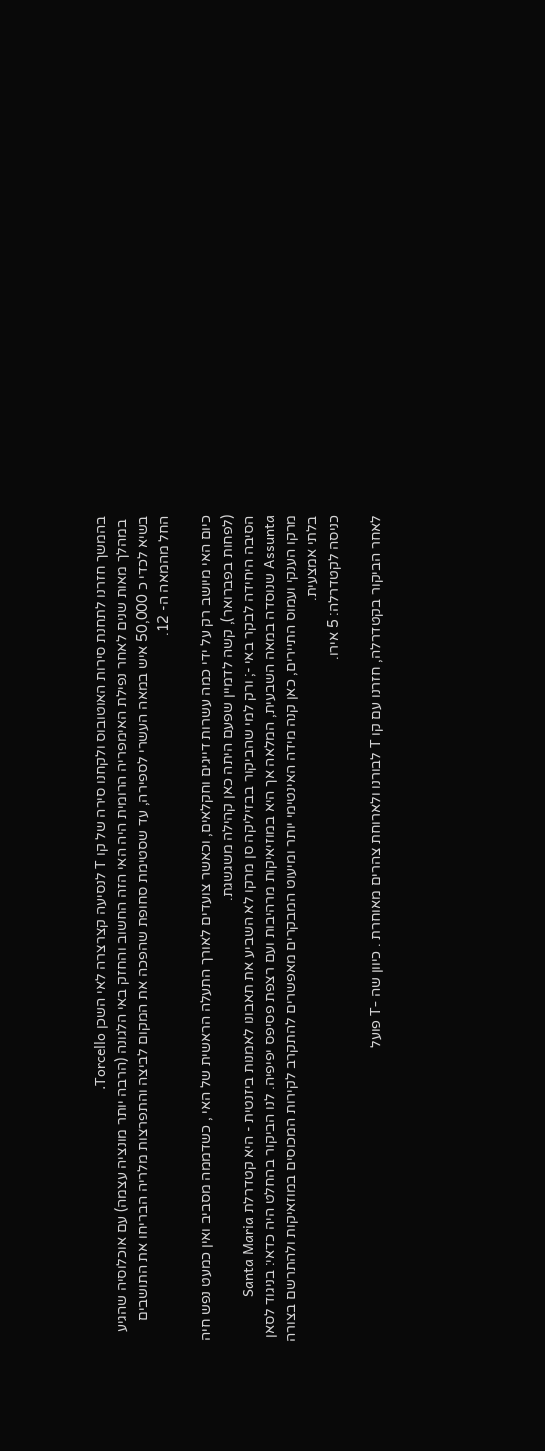בהמשך חזרנו לתחנת סירות האוטובוס ולקחנו סירה של קו T לנסיעה קצרצרה לאי השכן Torcello.
 במהלך מאות שנים לאחר נפילת האימפריה הרומית היה האי הזה החשוב והחזק באי הלגונה (הרבה יותר מונציה עצמה) עם אוכלוסיה שהגיע בשיא לכדי כ 50,000 איש במאה העשרי לספירה, עד שסטימת סחופת שהפכה את המקום לביצה והתפרצות מלריה הבריחו את התושבים החל מהמאה ה- 12.

כיום האי מיושב רק על ידי כמה עשרות דייגים וחקלאים, וכאשר צועדים לאורך התעלה הראשית של האי , כשדממה מסביב ואין כמעט נפש חיה (לפחות בפברואר), קשה לדמיין שפעם היתה כאן קהילה משגשגת.
הסיבה היחידה לבקר באי -; ורק למי שהביקור בבזיליקה סן מרקו לא השביע את תאבונו לאמנות ביזנטית - היא קטדרלת Santa Maria Assunta שנוסדה במאה השבעית, המלאה אך היא במוזיאיקות מרהיבות ועם רצפת פסיפס יפיפיה. לנו הביקור בהחלט היה כדאי: בניגוד לסאן מרקו הענקי ועמוס התיירים, כאן קנה מידה האינטימי יותר ומיעוט המבקרים מאפשרים להתקרב לקירות המכוסים במוזאיקות ולהתרשם בצורה בלתי אמצעית.
כניסה לקטדרלה: 5 אירו.

לאחר הביקור בקטדרלה, חזרנו עם קו T לבורנו ולארוחת צהרים מאוחרת . כיוון שה -T פועל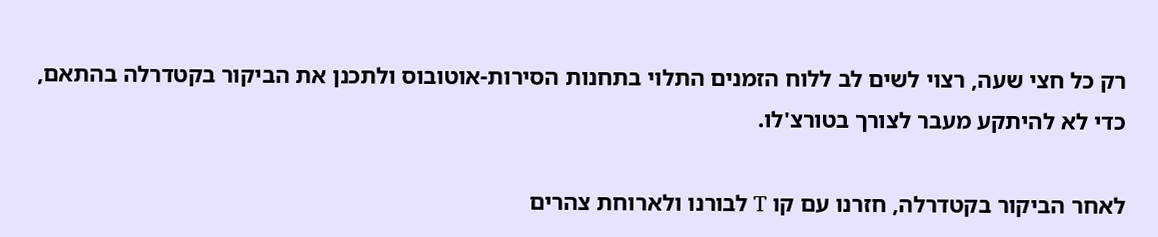רק כל חצי שעה, רצוי לשים לב ללוח הזמנים התלוי בתחנות הסירות-אוטובוס ולתכנן את הביקור בקטדרלה בהתאם, כדי לא להיתקע מעבר לצורך בטורצ'לו.

לאחר הביקור בקטדרלה, חזרנו עם קו T לבורנו ולארוחת צהרים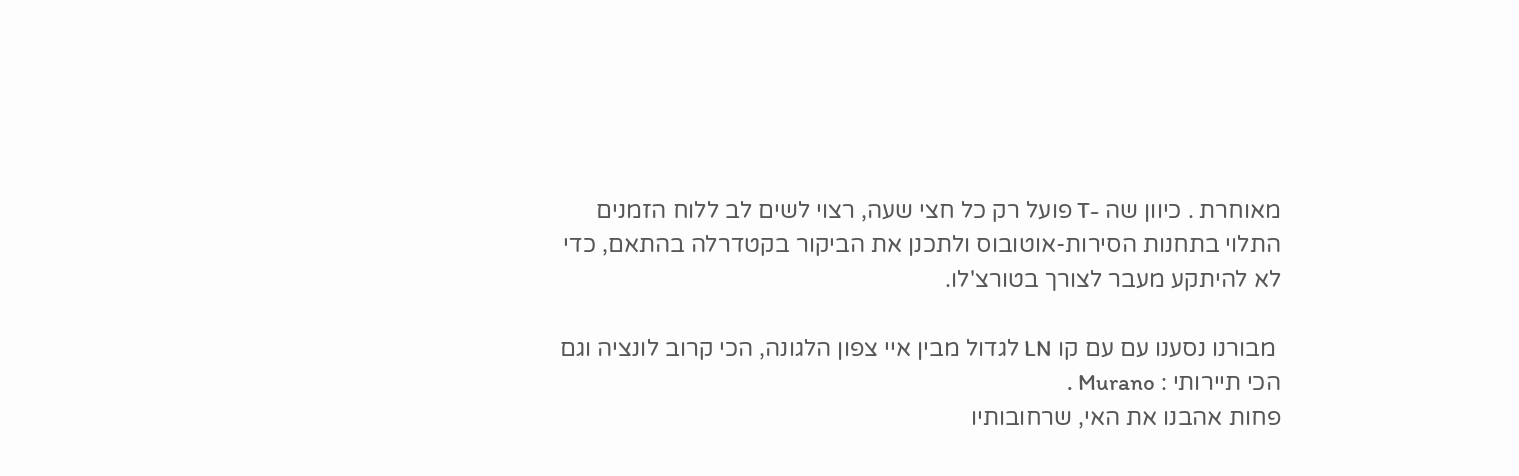מאוחרת . כיוון שה -T פועל רק כל חצי שעה, רצוי לשים לב ללוח הזמנים התלוי בתחנות הסירות-אוטובוס ולתכנן את הביקור בקטדרלה בהתאם, כדי לא להיתקע מעבר לצורך בטורצ'לו.

 מבורנו נסענו עם עם קו LN לגדול מבין איי צפון הלגונה, הכי קרוב לונציה וגם הכי תיירותי : Murano .
פחות אהבנו את האי, שרחובותיו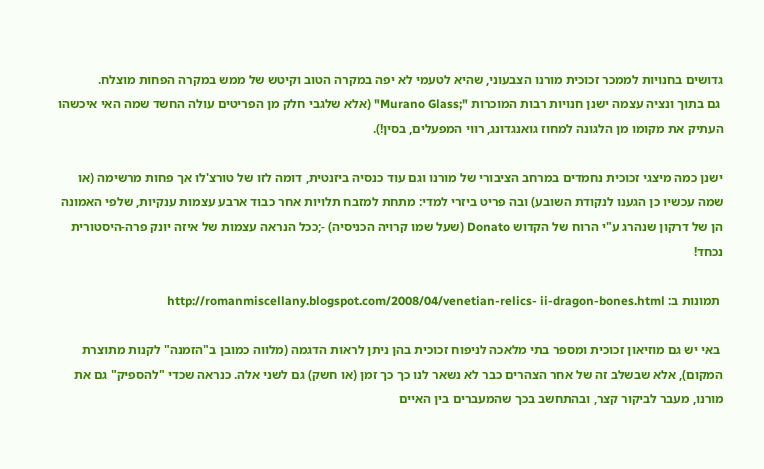גדושים בחנויות לממכר זכוכית מורנו הצבעוני, שהיא לטעמי לא יפה במקרה הטוב וקיטש של ממש במקרה הפחות מוצלח.
 גם בתוך ונציה עצמה ישנן חנויות רבות המוכרות ";Murano Glass" (אלא שלגבי חלק מן הפריטים עולה החשד שמה האי איכשהו העתיק את מקומו מן הלגונה למחוז גואנגדונג, רווי המפעלים, בסין!).

ישנן כמה מיצגי זכוכית נחמדים במרחב הציבורי של מורנו וגם עוד כנסיה ביזנטית, דומה לזו של טורצ'לו אך פחות מרשימה (או שמה עכשיו כן הגענו לנקודת השובע) ובה פריט ביזרי למדי: מתחת למזבח תלויות אחר כבוד ארבע עצמות ענקיות, שלפי האמונה הן של דרקון שנהרג ע"י הרוח של הקדוש Donato (שעל שמו קרויה הכניסיה) -;ככל הנראה עצמות של איזה יונק פרה-היסטורית נכחד!

 תמונות ב: http://romanmiscellany.blogspot.com/2008/04/venetian-relics- ii-dragon-bones.html

 באי יש גם מוזיאון זכוכית ומספר בתי מלאכה לניפוח זכוכית בהן ניתן לראות הדגמה (מלווה כמובן ב"הזמנה" לקנות מתוצרת המקום), אלא שבשלב זה של אחר הצהרים כבר לא נשאר לנו כך כך זמן (או חשק) גם לשני אלה. כנראה שכדי "להספיק" גם את מורנו, מעבר לביקור קצר, ובהתחשב בכך שהמעברים בין האיים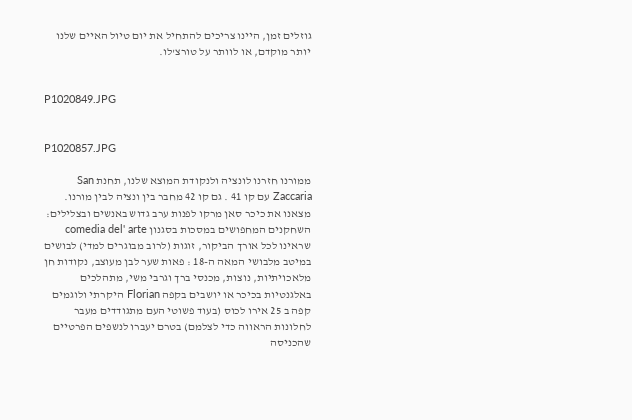גוזלים זמן, היינו צריכים להתחיל את יום טיול האיים שלנו יותר מוקדם, או לוותר על טורצ'לו.


P1020849.JPG


P1020857.JPG

ממורנו חזרנו לונציה ולנקודת המוצא שלנו, תחנת San Zaccaria עם קו 41 . גם קו 42 מחבר בין ונציה לבין מורנו. מצאנו את כיכר סאן מרקו לפנות ערב גדוש באנשים ובצלילים: השחקנים המחפושים במסכות בסגנון comedia del' arte שראינו לכל אורך הביקור, זוגות (לרוב מבוגרים למדי) לבושים במיטב מלבושי המאה ה-18 : פאות שער לבן מעוצב, נקודות חן מלאכויתיות, נוצות, מכנסי ברך וגרבי משי, מתהלכים באלגנטיות בכיכר או יושבים בקפה Florian היקרתי ולוגמים קפה ב 25 אירו לכוס (בעוד פשוטי העם מתגודדים מעבר לחלונות הראווה כדי לצלמם) בטרם יעברו לנשפים הפרטיים שהכניסה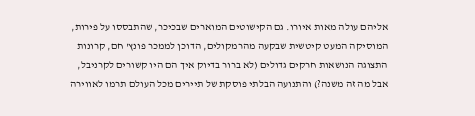אליהם עולה מאות איורו. גם הקישוטים המוארים שבכיכר, שהתבססו על פירות, המוסיקה המעט קיטשית שבקעה מהרמקולים, הדוכן לממכר פונץ' חם, קרונות התצוגה הנושאות חרקים גדולים (לא ברור בדיוק איך הם היו קשורים לקרניבל, אבל מה זה משנה?) והתנועה הבלתי פוסקת של תיירים מכל העולם תרמו לאווירה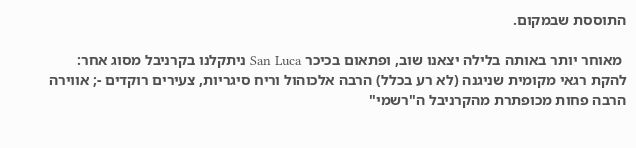התוססת שבמקום.

 מאוחר יותר באותה בלילה יצאנו שוב, ופתאום בכיכר San Luca ניתקלנו בקרניבל מסוג אחר: להקת רגאי מקומית שניגנה (לא רע בכלל) הרבה אלכוהול וריח סיגריות, צעירים רוקדים -; אווירה הרבה פחות מכופתרת מהקרניבל ה"רשמי"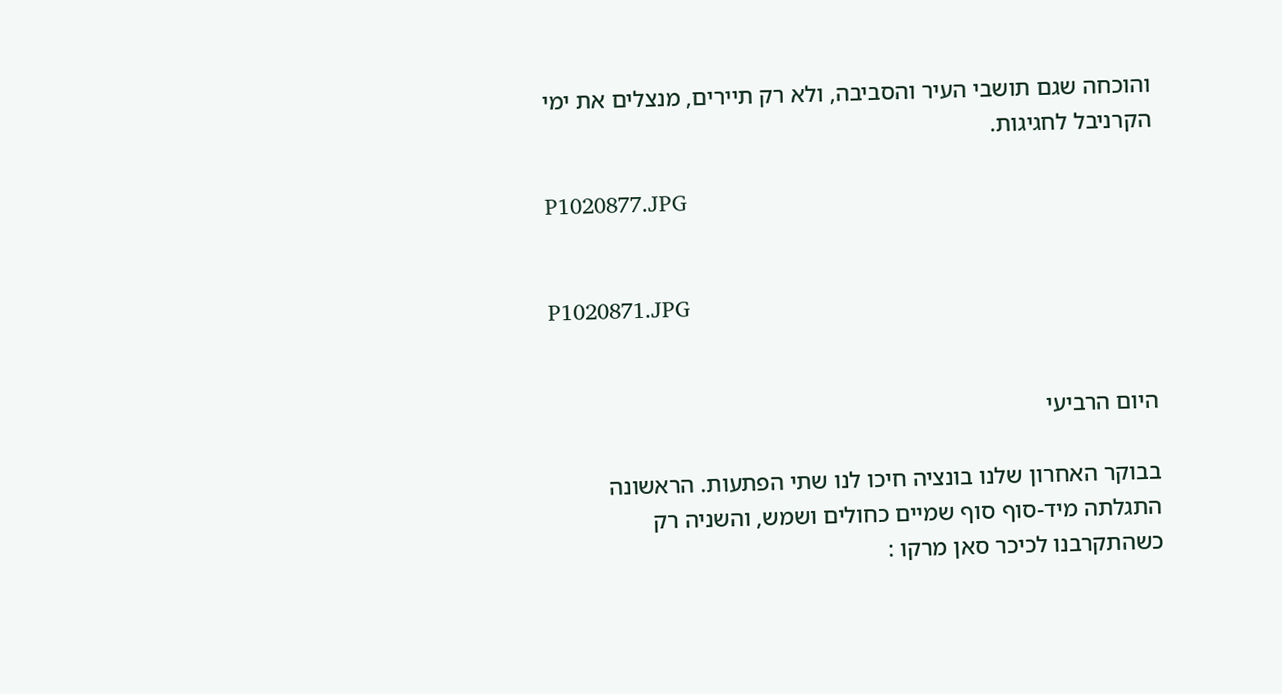והוכחה שגם תושבי העיר והסביבה, ולא רק תיירים, מנצלים את ימי הקרניבל לחגיגות.

P1020877.JPG


P1020871.JPG


היום הרביעי

בבוקר האחרון שלנו בונציה חיכו לנו שתי הפתעות. הראשונה התגלתה מיד-סוף סוף שמיים כחולים ושמש, והשניה רק כשהתקרבנו לכיכר סאן מרקו :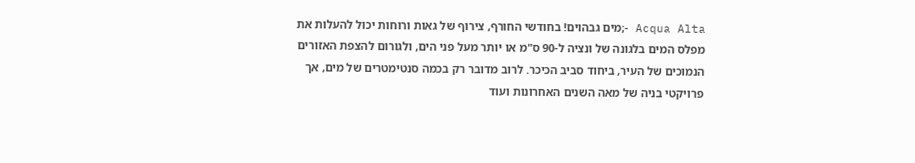Acqua Alta -;מים גבהוים! בחודשי החורף, צירוף של גאות ורוחות יכול להעלות את מפלס המים בלגונה של ונציה ל-90 ס"מ או יותר מעל פני הים, ולגורום להצפת האזורים הנמוכים של העיר, ביחוד סביב הכיכר. לרוב מדובר רק בכמה סנטימטרים של מים, אך פרויקטי בניה של מאה השנים האחרונות ועוד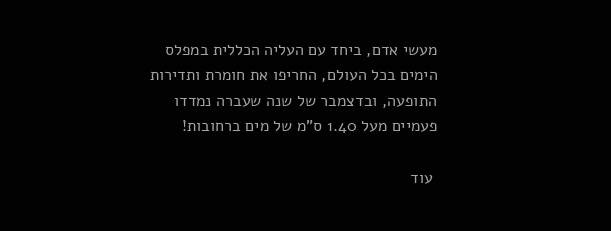מעשי אדם, ביחד עם העליה הכללית במפלס הימים בכל העולם, החריפו את חומרת ותדירות התופעה, ובדצמבר של שנה שעברה נמדדו פעמיים מעל 1.40 ס"מ של מים ברחובות!

 עוד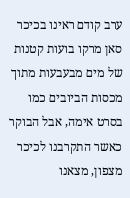ערב קודם ראינו בכיכר סאן מרקו בועות קטנות של מים מבעבעות מתוך מכסות הביובים כמו בסרט אימה, אבל הבוקר כאשר התקרבנו לכיכר מצפון, מצאנו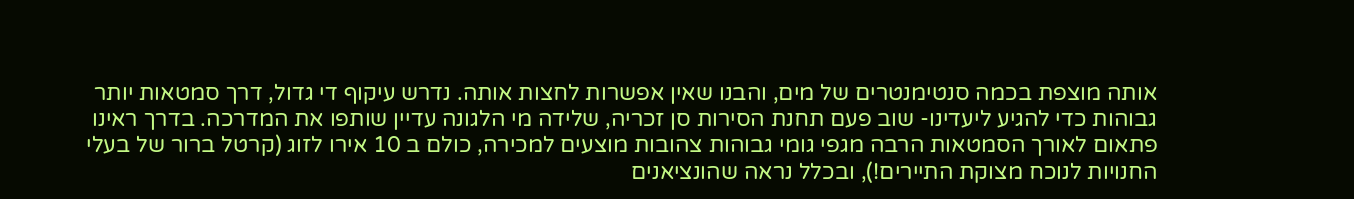אותה מוצפת בכמה סנטימנטרים של מים, והבנו שאין אפשרות לחצות אותה. נדרש עיקוף די גדול, דרך סמטאות יותר גבוהות כדי להגיע ליעדינו- שוב פעם תחנת הסירות סן זכריה, שלידה מי הלגונה עדיין שותפו את המדרכה. בדרך ראינו פתאום לאורך הסמטאות הרבה מגפי גומי גבוהות צהובות מוצעים למכירה, כולם ב 10 אירו לזוג (קרטל ברור של בעלי החנויות לנוכח מצוקת התיירים!), ובכלל נראה שהונציאנים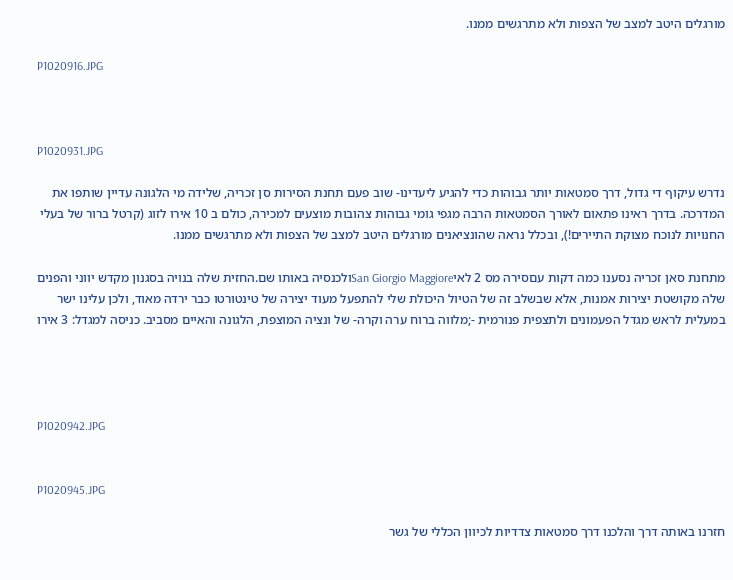מורגלים היטב למצב של הצפות ולא מתרגשים ממנו.

P1020916.JPG



P1020931.JPG

נדרש עיקוף די גדול, דרך סמטאות יותר גבוהות כדי להגיע ליעדינו- שוב פעם תחנת הסירות סן זכריה, שלידה מי הלגונה עדיין שותפו את המדרכה. בדרך ראינו פתאום לאורך הסמטאות הרבה מגפי גומי גבוהות צהובות מוצעים למכירה, כולם ב 10 אירו לזוג (קרטל ברור של בעלי החנויות לנוכח מצוקת התיירים!), ובכלל נראה שהונציאנים מורגלים היטב למצב של הצפות ולא מתרגשים ממנו.

מתחנת סאן זכריה נסענו כמה דקות עםסירה מס 2 לאיSan Giorgio Maggioreולכנסיה באותו שם.החזית שלה בנויה בסגנון מקדש יווני והפנים שלה מקושטת יצירות אמנות, אלא שבשלב זה של הטיול היכולת שלי להתפעל מעוד יצירה של טינטורטו כבר ירדה מאוד, ולכן עלינו ישר במעלית לראש מגדל הפעמונים ולתצפית פנורמית -;מלווה ברוח ערה וקרה- של ונציה המוצפת, הלגונה והאיים מסביב. כניסה למגדל: 3 אירו




P1020942.JPG


P1020945.JPG

חזרנו באותה דרך והלכנו דרך סמטאות צדדיות לכיוון הכללי של גשר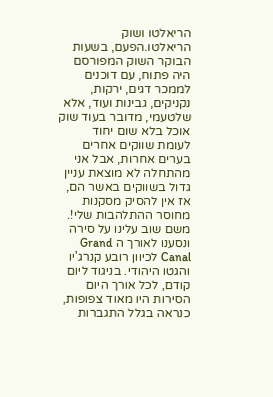הריאלטו ושוק הריאלטו.הפעם, בשעות הבוקר השוק המפורסם היה פתוח, עם דוכנים לממכר דגים, ירקות, נקניקים, גבינות ועוד, אלא שלטעמי, מדובר בעוד שוק אוכל בלא שום יחוד לעומת שווקים אחרים בערים אחרות, אבל אני מהתחלה לא מוצאת עניין גדול בשווקים באשר הם, אז אין להסיק מסקנות מחוסר ההתלהבות שלי!. משם שוב עלינו על סירה ונסענו לאורך ה Grand Canal לכיוון רובע קנרג'יו והגטו היהודי. בניגוד ליום קודם, לכל אורך היום הסירות היו מאוד צפופות, כנראה בגלל התגברות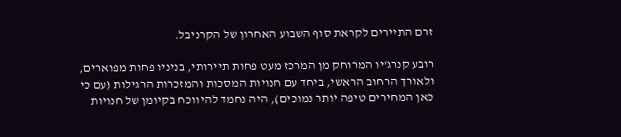זרם התיירים לקראת סוף השבוע האחרון של הקרניבל.

רובע קנרג'יו המרוחק מן המרכז מעט פחות תיירותי, בניניו פחות מפוארים, ולאורך הרחוב הראשי, ביחד עם חנויות המסכות והמזכרות הרגילות (עם כי כאן המחירים טיפה יותר נמוכים), היה נחמד להיווכח בקיומן של חנויות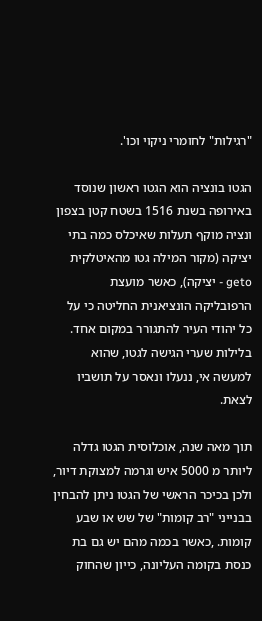"רגילות" לחומרי ניקוי וכו'.

הגטו בונציה הוא הגטו ראשון שנוסד באירופה בשנת 1516 בשטח קטן בצפון ונציה מוקף תעלות שאיכלס כמה בתי יציקה (מקור המילה גטו מהאיטלקית geto - יציקה), כאשר מועצת הרפובליקה הונציאנית החליטה כי על כל יהודי העיר להתגורר במקום אחד. בלילות שערי הגישה לגטו, שהוא למעשה אי, ננעלו ונאסר על תושביו לצאת.

תוך מאה שנה, אוכלוסית הגטו גדלה ליותר מ 5000 איש וגרמה למצוקת דיור, ולכן בכיכר הראשי של הגטו ניתן להבחין בבנייני "רב קומות" של שש או שבע קומות. ,כאשר בכמה מהם יש גם בת כנסת בקומה העליונה, כייון שהחוק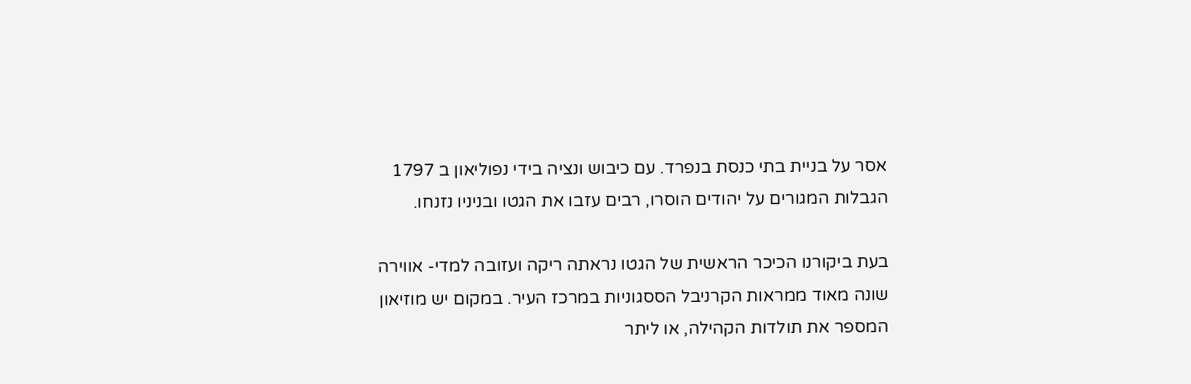אסר על בניית בתי כנסת בנפרד. עם כיבוש ונציה בידי נפוליאון ב 1797 הגבלות המגורים על יהודים הוסרו, רבים עזבו את הגטו ובניניו נזנחו.

בעת ביקורנו הכיכר הראשית של הגטו נראתה ריקה ועזובה למדי- אווירה שונה מאוד ממראות הקרניבל הססגוניות במרכז העיר. במקום יש מוזיאון המספר את תולדות הקהילה, או ליתר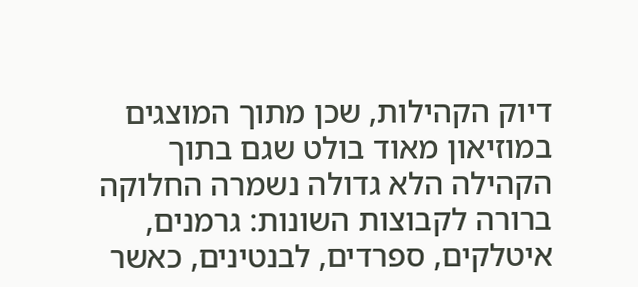דיוק הקהילות, שכן מתוך המוצגים במוזיאון מאוד בולט שגם בתוך הקהילה הלא גדולה נשמרה החלוקה ברורה לקבוצות השונות: גרמנים, איטלקים, ספרדים, לבנטינים, כאשר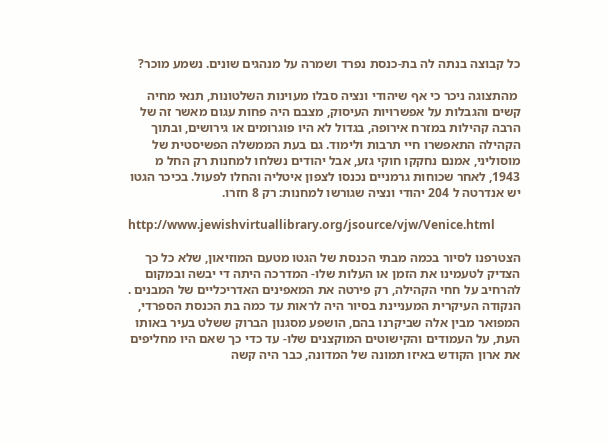כל קבוצה בנתה לה בת-כנסת נפרד ושמרה על מנהגים שונים. נשמע מוכר?

 מהתצוגה ניכר כי אף שיהודי ונציה סבלו מעוינות השלטונות, תנאי מחיה קשים והגבלות על אפשרויות העיסוק, מצבם היה פחות עגום מאשר זה של הרבה קהילות במזרח אירופה, בגדול לא היו פוגרומים או גירושים, ובתוך הקהילה התאפשרו חיי תרבות ולימוד. גם בעת הממשלה הפשיסטית של מוסוליני, אמנם נחקקו חוקי גזע, אבל יהודים נשלחו למחנות רק החל מ 1943, לאחר שכוחות גרמניים נכנסו לצפון איטליה והחלו לפעול. בכיכר הגטו יש אנדרטה ל 204 יהודי ונציה שגורשו למחנות: רק 8 חזרו.

http://www.jewishvirtuallibrary.org/jsource/vjw/Venice.html

הצטרפנו לסיור בכמה מבתי הכנסת של הגטו מטעם המוזיאון, שלא כל כך הצדיק לטעמינו את הזמן או העלות שלו- המדרכה היתה די יבשה ובמקום להרחיב על חחי הקהילה, רק פירטה את המאפינים האדריכליים של המבנים . הנקודה העיקרית המעניינת בסיור היה לראות עד כמה בת הכנסת הספרדי, המפואר מבין אלה שביקרנו בהם, הושפע מסגנון הברוק ששלט בעיר באותו העת, על העמודים והקישוטים המוקצנים שלו- עד כדי כך שאם היו מחליפים את ארון הקודש באיזו תמונה של המדונה, כבר היה קשה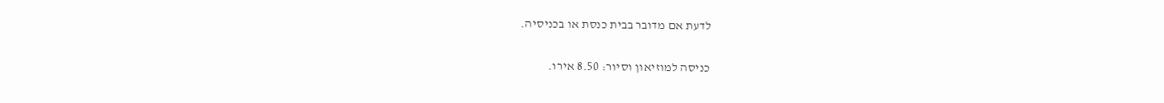לדעת אם מדובר בבית כנסת או בכניסיה.

כניסה למוזיאון וסיור: 8.50 אירו.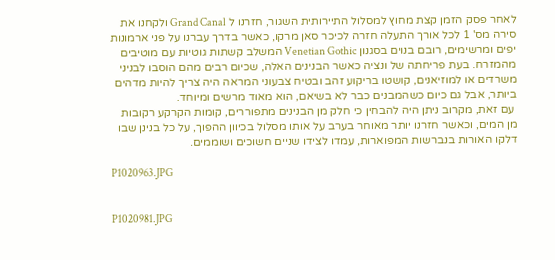לאחר פסק הזמן קצת מחוץ למסלול התיירותית השגור, חזרנו ל Grand Canal ולקחנו את סירה מס' 1 לכל אורך התעלה חזרה לכיכר סאן מרקו, כאשר בדרך עברנו על פני ארמונות יפים ומרשימים, רובם בנוים בסגנון Venetian Gothic המשלב קשתות גוטיות עם מוטיבים מהמזרח. בעת פריחתה של ונציה כאשר הבנינים האלה, שכיום רבים מהם הוסבו לבניני משרדים או למוזיאנים, קושטו בריקוע זהב ובטיח צבעוני המראה היה צריך להיות מדהים ביותר, אבל גם כיום כשהמבנים כבר לא בשיאם, הוא מאוד מרשים ומיוחד.
 עם זאת, מקרוב ניתן היה להבחין כי חלק מן הבנינים מתפוררים, קומות הקרקע רקובות מן המים, וכאשר חזרנו יותר מאוחר בערב על אותו מסלול בכיוון ההפוך, על כל בנינן שבו דלקו האורות בנברשות המפוארות, עמדו לצידו שניים חשוכים ושוממים.

P1020963.JPG


P1020981.JPG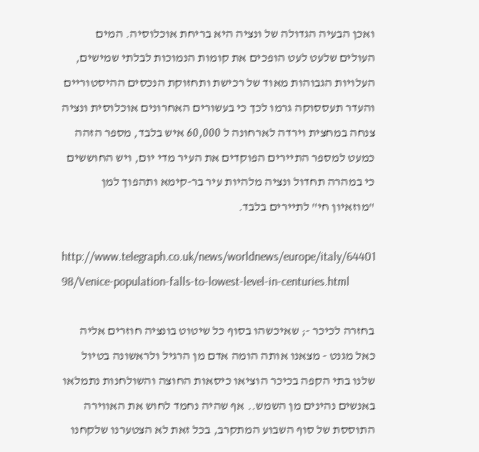ואכן הבעיה הגדולה של ונציה היא בריחת אוכלוסיה. המים העולים שלעט לעט הופכים את קומות הנמוכות לבלתי שמישים, העלויות הגבוהות מאוד של רכישת ותחזוקת הנכסים ההיסטוריים והעדר תעססוקה גרמו לכך כי בעשורים האחרונים אוכלוסית ונציה צנחה במחצית וירדה לארחונה ל 60,000 איש בלבד, מספר הזהה כמעט למספר התיירים הפוקדים את העיר מדי יום, ויש החוששים כי במהרה תחדול ונציה מלהיות עיר בר-קימא ותהפוך למן "מוזאיון חי" לתיירים בלבד.

http://www.telegraph.co.uk/news/worldnews/europe/italy/64401 98/Venice-population-falls-to-lowest-level-in-centuries.html

בחזרה לכיכר -; שאיכשהו בסוף כל שיטוט בונציה חוזרים אליה כאל מגנט - מצאנו אותה הומה אדם מן הרגיל ולראשונה בטיול שלנו בתי הקפה בכיכר הוציאו כיסאות החוצה והשולחנות נתמלאו באנשים נהינים מן השמש.. אף שהיה נחמד לחוש את האווירה התוססת של סוף השבוע המתקרב, בכל זאת לא הצטערנו שלקחנו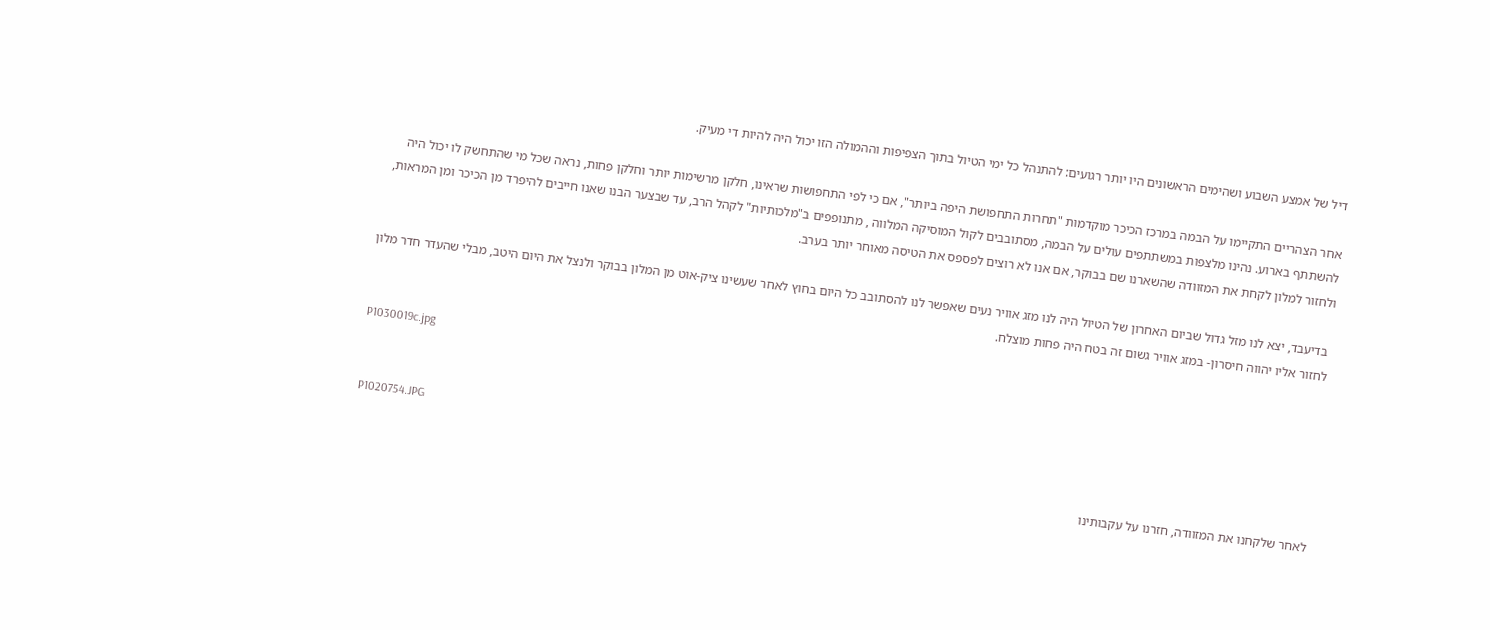דיל של אמצע השבוע ושהימים הראשונים היו יותר רגועים: להתנהל כל ימי הטיול בתוך הצפיפות וההמולה הזו יכול היה להיות די מעיק.

אחר הצהריים התקיימו על הבמה במרכז הכיכר מוקדמות "תחרות התחפושת היפה ביותר", אם כי לפי התחפושות שראינו, חלקן מרשימות יותר וחלקן פחות, נראה שכל מי שהתחשק לו יכול היה להשתתף בארוע. נהינו מלצפות במשתתפים עולים על הבמה, מסתובבים לקול המוסיקה המלווה , מתנופפים ב"מלכותיות" לקהל הרב, עד שבצער הבנו שאנו חייבים להיפרד מן הכיכר ומן המראות, ולחזור למלון לקחת את המזוודה שהשארנו שם בבוקר, אם אנו לא רוצים לפספס את הטיסה מאוחר יותר בערב.

 בדיעבד, יצא לנו מזל גדול שביום האחרון של הטיול היה לנו מזג אוויר נעים שאפשר לנו להסתובב כל היום בחוץ לאחר שעשינו ציק-אוט מן המלון בבוקר ולנצל את היום היטב, מבלי שהעדר חדר מלון לחזור אליו יהווה חיסרון- במזג אוויר גשום זה בטח היה פחות מוצלח.

P1030019c.jpg


P1020754.JPG

לאחר שלקחנו את המזוודה, חזרנו על עקבותינו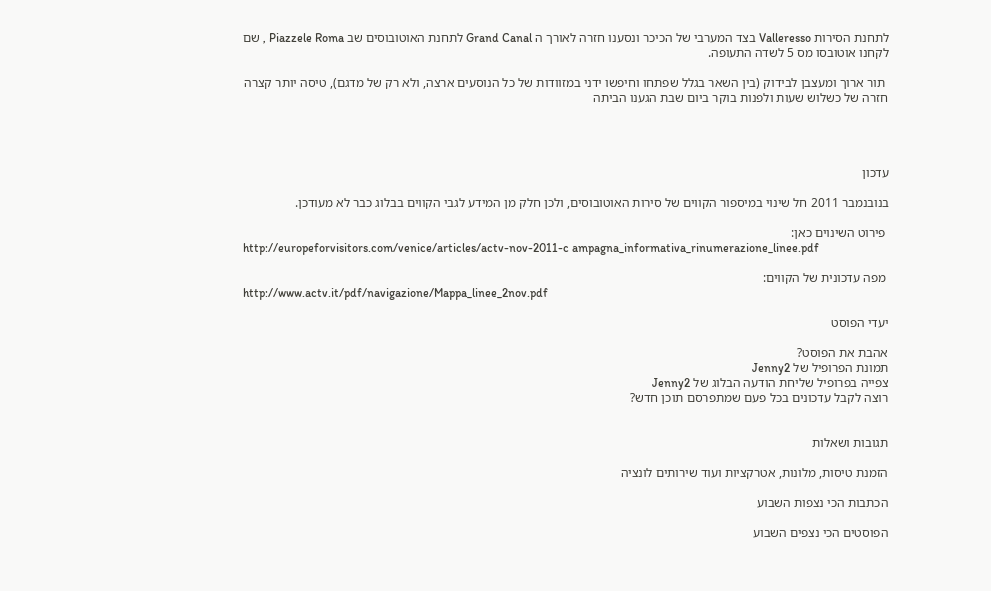לתחנת הסירות Valleresso בצד המערבי של הכיכר ונסענו חזרה לאורך ה Grand Canal לתחנת האוטובוסים שב Piazzele Roma , שם לקחנו אוטובסו מס 5 לשדה התעופה.

 תור ארוך ומעצבן לבידוק (בין השאר בגלל שפתחו וחיפשו ידני במזוודות של כל הנוסעים ארצה, ולא רק של מדגם), טיסה יותר קצרה חזרה של כשלוש שעות ולפנות בוקר ביום שבת הגענו הביתה




עדכון

בנובנמבר 2011 חל שינוי במיספור הקווים של סירות האוטובוסים, ולכן חלק מן המידע לגבי הקווים בבלוג כבר לא מעודכן.

 פירוט השינוים כאן:
http://europeforvisitors.com/venice/articles/actv-nov-2011-c ampagna_informativa_rinumerazione_linee.pdf

 מפה עדכונית של הקווים:
http://www.actv.it/pdf/navigazione/Mappa_linee_2nov.pdf

יעדי הפוסט

אהבת את הפוסט?
תמונת הפרופיל של Jenny2
צפייה בפרופיל שליחת הודעה הבלוג של Jenny2
רוצה לקבל עדכונים בכל פעם שמתפרסם תוכן חדש?


תגובות ושאלות

הזמנת טיסות, מלונות, אטרקציות ועוד שירותים לונציה

הכתבות הכי נצפות השבוע

הפוסטים הכי נצפים השבוע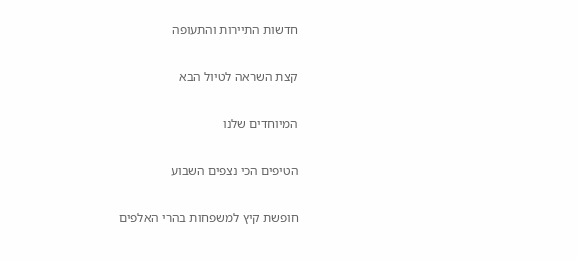חדשות התיירות והתעופה

קצת השראה לטיול הבא

המיוחדים שלנו

הטיפים הכי נצפים השבוע

חופשת קיץ למשפחות בהרי האלפים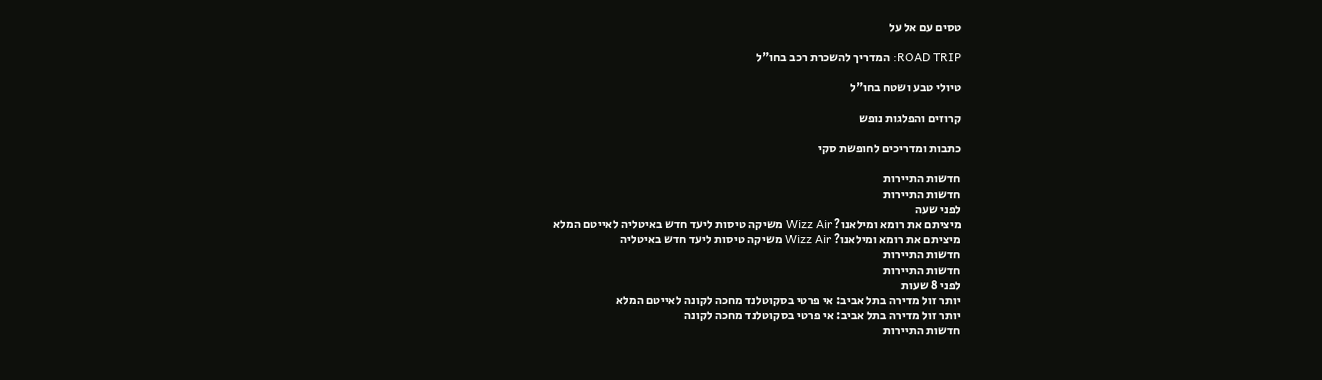טסים עם אל על

ROAD TRIP: המדריך להשכרת רכב בחו"ל

טיולי טבע ושטח בחו"ל

קרוזים והפלגות נופש

כתבות ומדריכים לחופשת סקי

חדשות התיירות
חדשות התיירות
לפני שעה
מיציתם את רומא ומילאנו? Wizz Air משיקה טיסות ליעד חדש באיטליה לאייטם המלא
מיציתם את רומא ומילאנו? Wizz Air משיקה טיסות ליעד חדש באיטליה
חדשות התיירות
חדשות התיירות
לפני 8 שעות
יותר זול מדירה בתל אביב: אי פרטי בסקוטלנד מחכה לקונה לאייטם המלא
יותר זול מדירה בתל אביב: אי פרטי בסקוטלנד מחכה לקונה
חדשות התיירות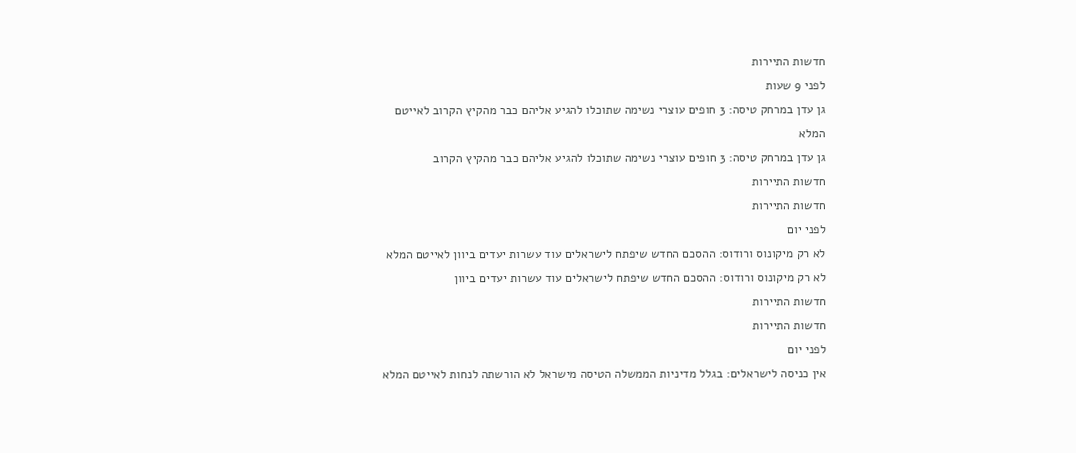חדשות התיירות
לפני 9 שעות
גן עדן במרחק טיסה: 3 חופים עוצרי נשימה שתוכלו להגיע אליהם כבר מהקיץ הקרוב לאייטם המלא
גן עדן במרחק טיסה: 3 חופים עוצרי נשימה שתוכלו להגיע אליהם כבר מהקיץ הקרוב
חדשות התיירות
חדשות התיירות
לפני יום
לא רק מיקונוס ורודוס: ההסכם החדש שיפתח לישראלים עוד עשרות יעדים ביוון לאייטם המלא
לא רק מיקונוס ורודוס: ההסכם החדש שיפתח לישראלים עוד עשרות יעדים ביוון
חדשות התיירות
חדשות התיירות
לפני יום
אין כניסה לישראלים: בגלל מדיניות הממשלה הטיסה מישראל לא הורשתה לנחות לאייטם המלא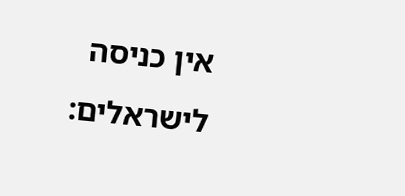אין כניסה לישראלים: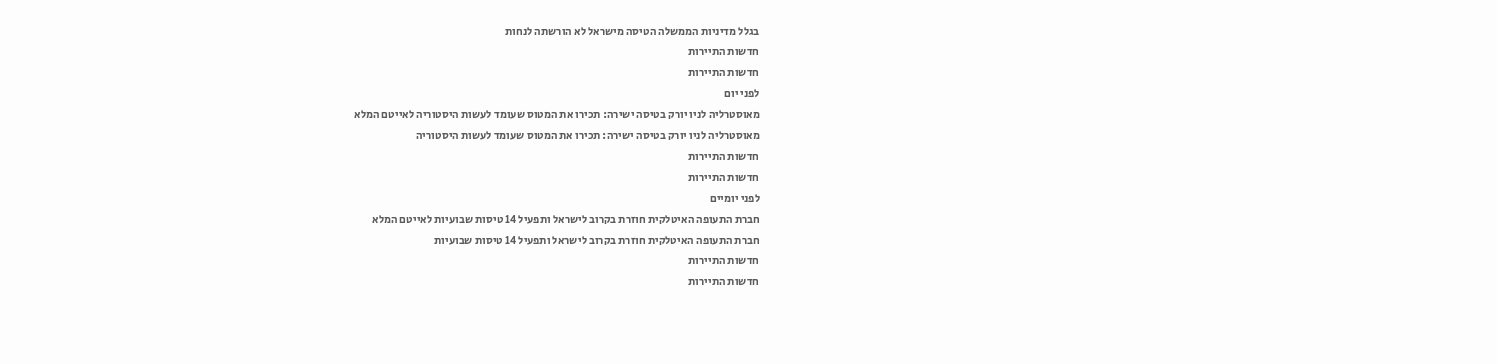בגלל מדיניות הממשלה הטיסה מישראל לא הורשתה לנחות
חדשות התיירות
חדשות התיירות
לפני יום
מאוסטרליה לניו יורק בטיסה ישירה: תכירו את המטוס שעומד לעשות היסטוריה לאייטם המלא
מאוסטרליה לניו יורק בטיסה ישירה: תכירו את המטוס שעומד לעשות היסטוריה
חדשות התיירות
חדשות התיירות
לפני יומיים
חברת התעופה האיטלקית חוזרת בקרוב לישראל ותפעיל 14 טיסות שבועיות לאייטם המלא
חברת התעופה האיטלקית חוזרת בקרוב לישראל ותפעיל 14 טיסות שבועיות
חדשות התיירות
חדשות התיירות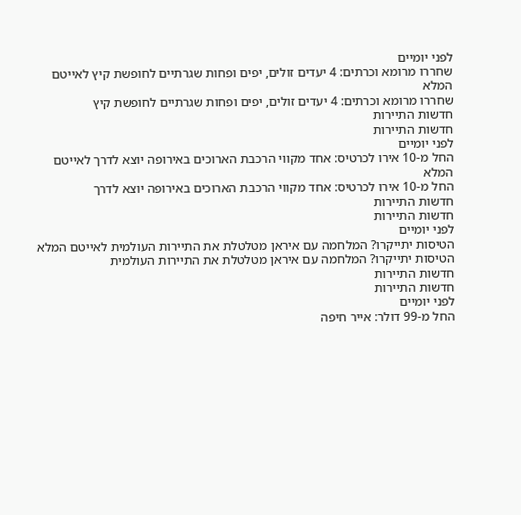לפני יומיים
שחררו מרומא וכרתים: 4 יעדים זולים, יפים ופחות שגרתיים לחופשת קיץ לאייטם המלא
שחררו מרומא וכרתים: 4 יעדים זולים, יפים ופחות שגרתיים לחופשת קיץ
חדשות התיירות
חדשות התיירות
לפני יומיים
החל מ-10 אירו לכרטיס: אחד מקווי הרכבת הארוכים באירופה יוצא לדרך לאייטם המלא
החל מ-10 אירו לכרטיס: אחד מקווי הרכבת הארוכים באירופה יוצא לדרך
חדשות התיירות
חדשות התיירות
לפני יומיים
הטיסות יתייקרו? המלחמה עם איראן מטלטלת את התיירות העולמית לאייטם המלא
הטיסות יתייקרו? המלחמה עם איראן מטלטלת את התיירות העולמית
חדשות התיירות
חדשות התיירות
לפני יומיים
החל מ-99 דולר: אייר חיפה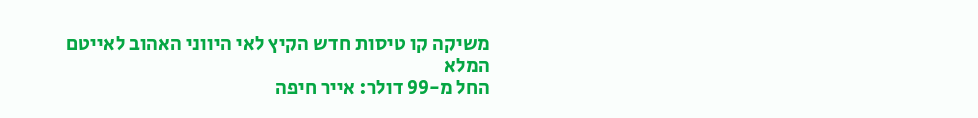משיקה קו טיסות חדש הקיץ לאי היווני האהוב לאייטם המלא
החל מ-99 דולר: אייר חיפה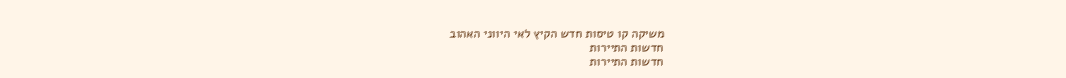משיקה קו טיסות חדש הקיץ לאי היווני האהוב
חדשות התיירות
חדשות התיירות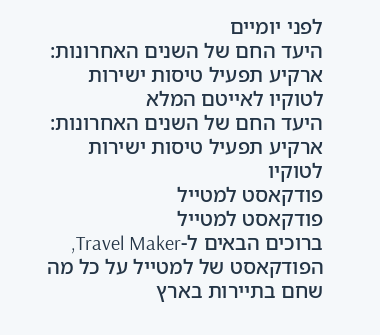לפני יומיים
היעד החם של השנים האחרונות: ארקיע תפעיל טיסות ישירות לטוקיו לאייטם המלא
היעד החם של השנים האחרונות: ארקיע תפעיל טיסות ישירות לטוקיו
פודקאסט למטייל
פודקאסט למטייל
ברוכים הבאים ל-Travel Maker, הפודקאסט של למטייל על כל מה שחם בתיירות בארץ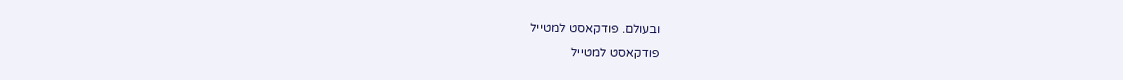ובעולם. פודקאסט למטייל
פודקאסט למטייל